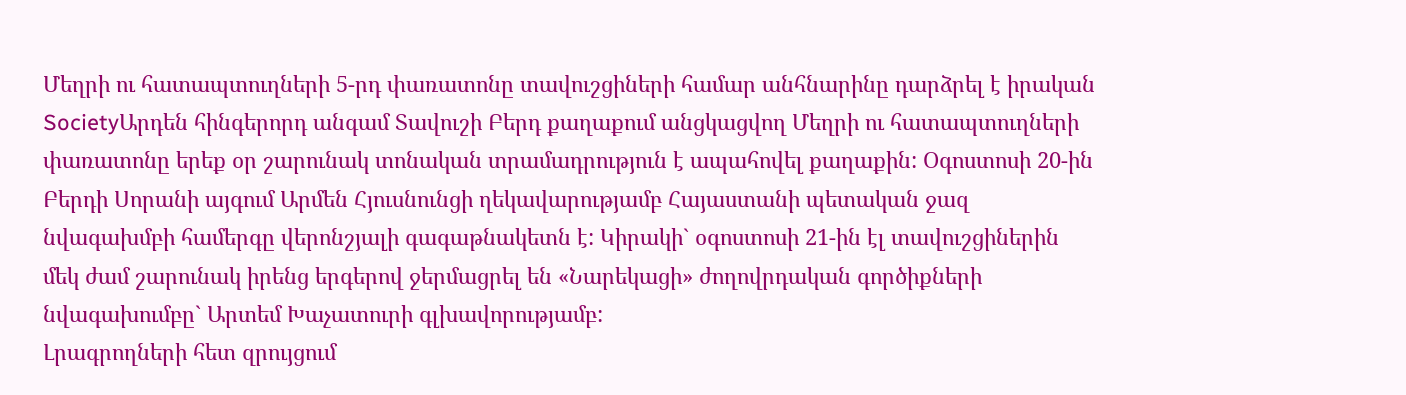Մեղրի ու հատապտուղների 5-րդ փառատոնը տավուշցիների համար անհնարինը դարձրել է իրական
SocietyԱրդեն հինգերորդ անգամ Տավուշի Բերդ քաղաքում անցկացվող Մեղրի ու հատապտուղների փառատոնը երեք օր շարունակ տոնական տրամադրություն է ապահովել քաղաքին: Օգոստոսի 20-ին Բերդի Սորանի այգում Արմեն Հյուսնունցի ղեկավարությամբ Հայաստանի պետական ջազ նվագախմբի համերգը վերոնշյալի գագաթնակետն է: Կիրակի` օգոստոսի 21-ին էլ տավուշցիներին մեկ ժամ շարունակ իրենց երգերով ջերմացրել են «Նարեկացի» ժողովրդական գործիքների նվագախումբը` Արտեմ Խաչատուրի գլխավորությամբ:
Լրագրողների հետ զրույցում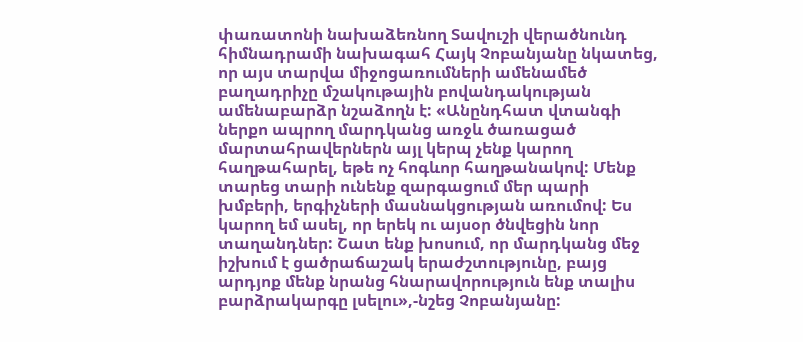փառատոնի նախաձեռնող Տավուշի վերածնունդ հիմնադրամի նախագահ Հայկ Չոբանյանը նկատեց, որ այս տարվա միջոցառումների ամենամեծ բաղադրիչը մշակութային բովանդակության ամենաբարձր նշաձողն է: «Անընդհատ վտանգի ներքո ապրող մարդկանց առջև ծառացած մարտահրավերներն այլ կերպ չենք կարող հաղթահարել, եթե ոչ հոգևոր հաղթանակով: Մենք տարեց տարի ունենք զարգացում մեր պարի խմբերի, երգիչների մասնակցության առումով: Ես կարող եմ ասել, որ երեկ ու այսօր ծնվեցին նոր տաղանդներ: Շատ ենք խոսում, որ մարդկանց մեջ իշխում է ցածրաճաշակ երաժշտությունը, բայց արդյոք մենք նրանց հնարավորություն ենք տալիս բարձրակարգը լսելու»,-նշեց Չոբանյանը: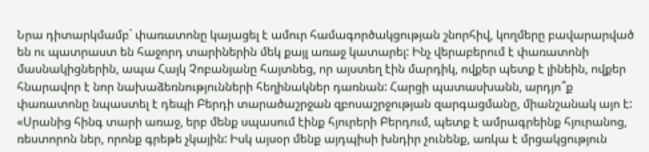Նրա դիտարկմամբ` փառատոնը կայացել է ամուր համագործակցության շնորհիվ, կողմերը բավարարված են ու պատրաստ են հաջորդ տարիներին մեկ քայլ առաջ կատարել: Ինչ վերաբերում է փառատոնի մասնակիցներին, ապա Հայկ Չոբանյանը հայտնեց, որ այստեղ էին մարդիկ, ովքեր պետք է լինեին, ովքեր հնարավոր է նոր նախաձեռնությունների հեղինակներ դառնան: Հարցի պատասխանն, արդյո՞ք փառատոնը նպաստել է դեպի Բերդի տարածաշրջան զբոսաշրջության զարգացմանը, միանշանակ այո է:
«Սրանից հինգ տարի առաջ, երբ մենք սպասում էինք հյուրերի Բերդում, պետք է ամրագրեինք հյուրանոց, ռեստորոն ներ, որոնք գրեթե չկային: Իսկ այսօր մենք այդպիսի խնդիր չունենք, առկա է մրցակցություն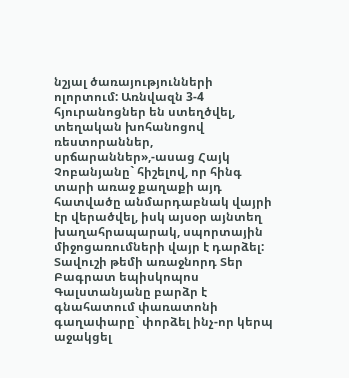նշյալ ծառայությունների ոլորտում: Առնվազն 3-4 հյուրանոցներ են ստեղծվել, տեղական խոհանոցով ռեստորաններ, սրճարաններ»,-ասաց Հայկ Չոբանյանը` հիշելով, որ հինգ տարի առաջ քաղաքի այդ հատվածը անմարդաբնակ վայրի էր վերածվել, իսկ այսօր այնտեղ խաղահրապարակ, սպորտային միջոցառումների վայր է դարձել:
Տավուշի թեմի առաջնորդ Տեր Բագրատ եպիսկոպոս Գալստանյանը բարձր է գնահատում փառատոնի գաղափարը` փորձել ինչ-որ կերպ աջակցել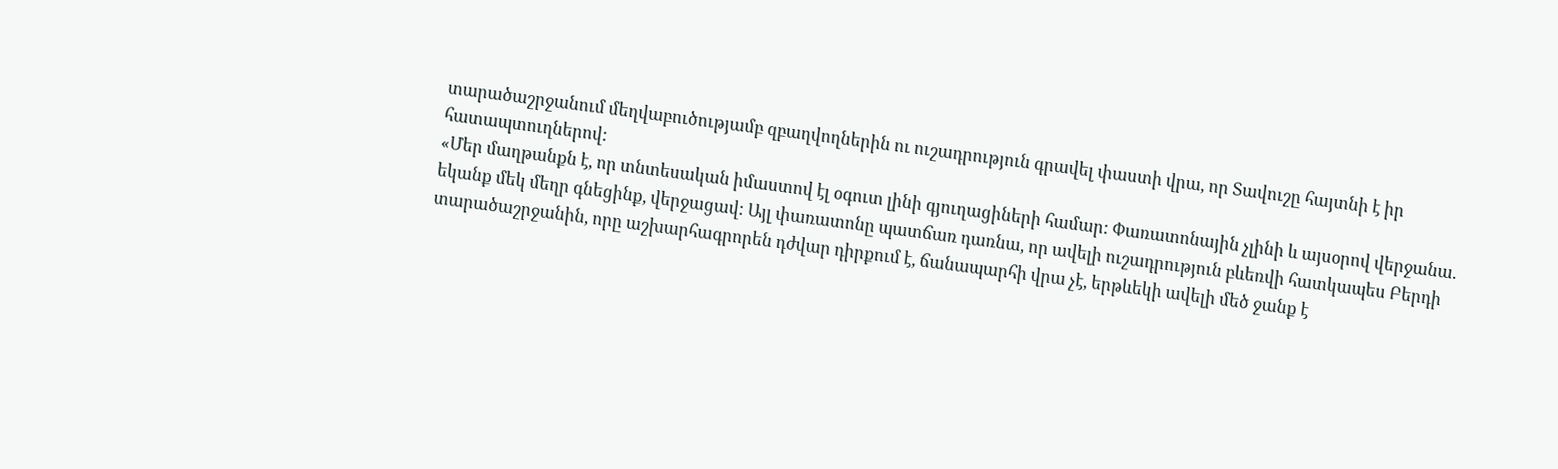տարածաշրջանում մեղվաբուծությամբ զբաղվողներին ու ուշադրություն գրավել փաստի վրա, որ Տավուշը հայտնի է իր հատապտուղներով:
«Մեր մաղթանքն է, որ տնտեսական իմաստով էլ օգուտ լինի գյուղացիների համար: Փառատոնային չլինի և այսօրով վերջանա. եկանք մեկ մեղր գնեցինք, վերջացավ: Այլ փառատոնը պատճառ դառնա, որ ավելի ուշադրություն բևեռվի հատկապես Բերդի տարածաշրջանին, որը աշխարհագրորեն դժվար դիրքում է, ճանապարհի վրա չէ, երթևեկի ավելի մեծ ջանք է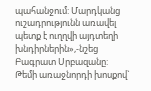պահանջում: Մարդկանց ուշադրությունն առավել պետք է ուղղվի այդտեղի խնդիրներին»,-նշեց Բագրատ Սրբազանը:
Թեմի առաջնորդի խոսքով`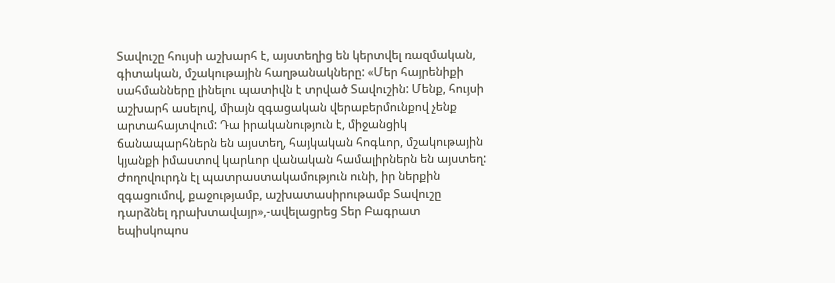Տավուշը հույսի աշխարհ է, այստեղից են կերտվել ռազմական, գիտական, մշակութային հաղթանակները: «Մեր հայրենիքի սահմանները լինելու պատիվն է տրված Տավուշին: Մենք, հույսի աշխարհ ասելով, միայն զգացական վերաբերմունքով չենք արտահայտվում: Դա իրականություն է, միջանցիկ ճանապարհներն են այստեղ, հայկական հոգևոր, մշակութային կյանքի իմաստով կարևոր վանական համալիրներն են այստեղ: Ժողովուրդն էլ պատրաստակամություն ունի, իր ներքին զգացումով, քաջությամբ, աշխատասիրութամբ Տավուշը դարձնել դրախտավայր»,-ավելացրեց Տեր Բագրատ եպիսկոպոս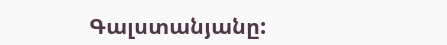Գալստանյանը: